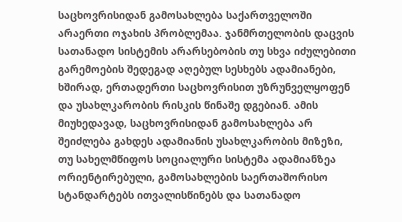საცხოვრისიდან გამოსახლება საქართველოში არაერთი ოჯახის პრობლემაა. ჯანმრთელობის დაცვის სათანადო სისტემის არარსებობის თუ სხვა იძულებითი გარემოების შედეგად აღებულ სესხებს ადამიანები, ხშირად, ერთადერთი საცხოვრისით უზრუნველყოფენ და უსახლკარობის რისკის წინაშე დგებიან. ამის მიუხედავად, საცხოვრისიდან გამოსახლება არ შეიძლება გახდეს ადამიანის უსახლკარობის მიზეზი, თუ სახელმწიფოს სოციალური სისტემა ადამიანზეა ორიენტირებული, გამოსახლების საერთაშორისო სტანდარტებს ითვალისწინებს და სათანადო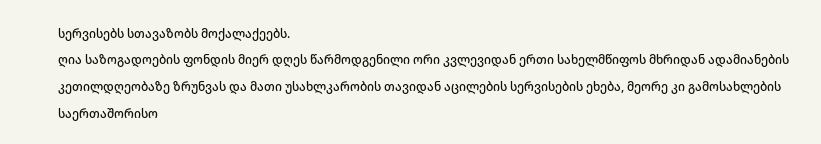სერვისებს სთავაზობს მოქალაქეებს.
ღია საზოგადოების ფონდის მიერ დღეს წარმოდგენილი ორი კვლევიდან ერთი სახელმწიფოს მხრიდან ადამიანების კეთილდღეობაზე ზრუნვას და მათი უსახლკარობის თავიდან აცილების სერვისების ეხება, მეორე კი გამოსახლების საერთაშორისო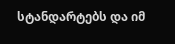სტანდარტებს და იმ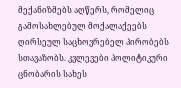მექანიზმებს აღწერს, რომელიც გამოსახლებულ მოქალაქეებს ღირსეულ საცხოვრებელ პირობებს სთავაზობს. კვლევები პოლიტიკური ცნობარის სახეს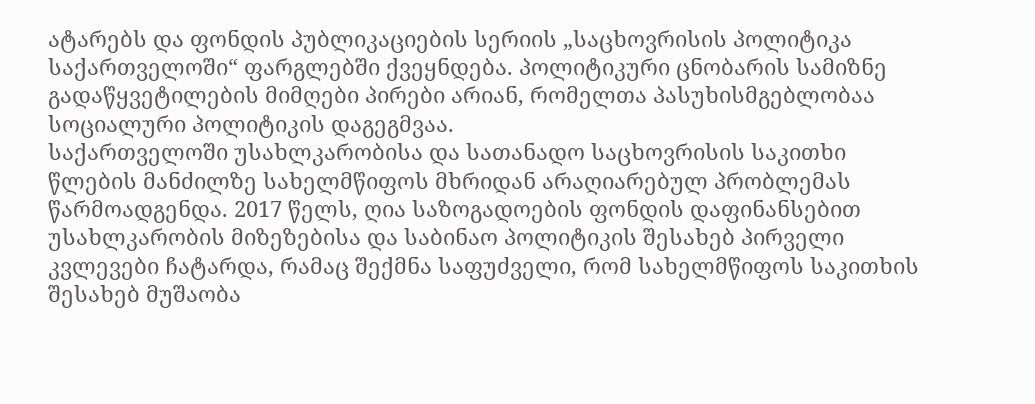ატარებს და ფონდის პუბლიკაციების სერიის „საცხოვრისის პოლიტიკა საქართველოში“ ფარგლებში ქვეყნდება. პოლიტიკური ცნობარის სამიზნე გადაწყვეტილების მიმღები პირები არიან, რომელთა პასუხისმგებლობაა სოციალური პოლიტიკის დაგეგმვაა.
საქართველოში უსახლკარობისა და სათანადო საცხოვრისის საკითხი წლების მანძილზე სახელმწიფოს მხრიდან არაღიარებულ პრობლემას წარმოადგენდა. 2017 წელს, ღია საზოგადოების ფონდის დაფინანსებით უსახლკარობის მიზეზებისა და საბინაო პოლიტიკის შესახებ პირველი კვლევები ჩატარდა, რამაც შექმნა საფუძველი, რომ სახელმწიფოს საკითხის შესახებ მუშაობა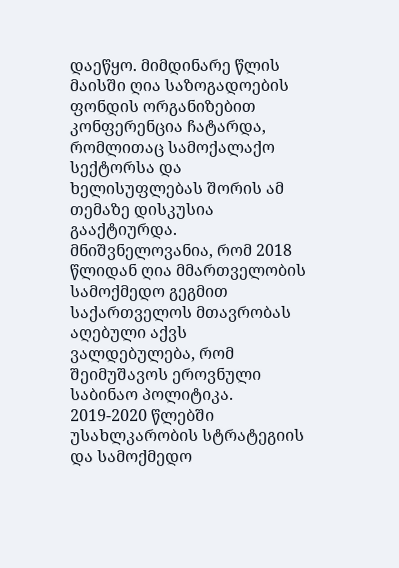დაეწყო. მიმდინარე წლის მაისში ღია საზოგადოების ფონდის ორგანიზებით კონფერენცია ჩატარდა, რომლითაც სამოქალაქო სექტორსა და ხელისუფლებას შორის ამ თემაზე დისკუსია გააქტიურდა.
მნიშვნელოვანია, რომ 2018 წლიდან ღია მმართველობის სამოქმედო გეგმით საქართველოს მთავრობას აღებული აქვს ვალდებულება, რომ შეიმუშავოს ეროვნული საბინაო პოლიტიკა. 2019-2020 წლებში უსახლკარობის სტრატეგიის და სამოქმედო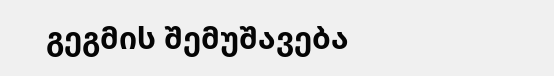გეგმის შემუშავება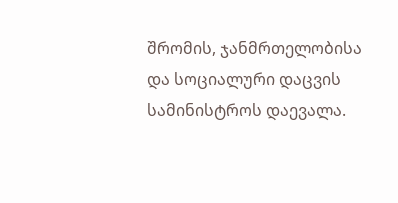შრომის, ჯანმრთელობისა და სოციალური დაცვის სამინისტროს დაევალა.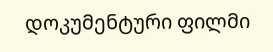დოკუმენტური ფილმი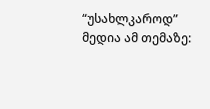“უსახლკაროდ”
მედია ამ თემაზე: